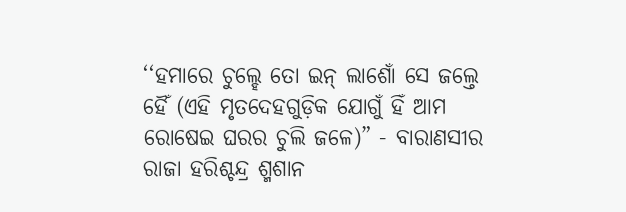‘‘ହମାରେ ଚୁଲ୍ହେ ତୋ ଇନ୍ ଲାଶୋଁ ସେ ଜଲ୍ତେ ହୈଁ (ଏହି ମୃତଦେହଗୁଡ଼ିକ ଯୋଗୁଁ ହିଁ ଆମ ରୋଷେଇ ଘରର ଚୁଲି ଜଳେ)” - ବାରାଣସୀର ରାଜା ହରିଶ୍ଚନ୍ଦ୍ର ଶ୍ମଶାନ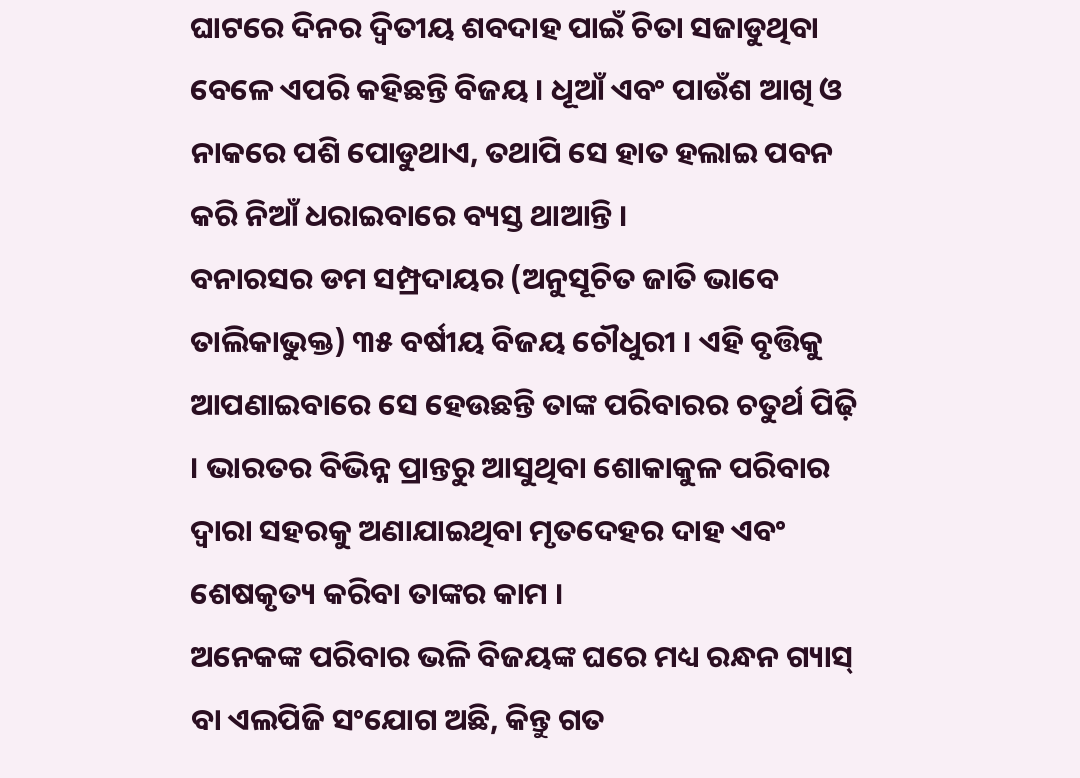ଘାଟରେ ଦିନର ଦ୍ୱିତୀୟ ଶବଦାହ ପାଇଁ ଚିତା ସଜାଡୁଥିବା ବେଳେ ଏପରି କହିଛନ୍ତି ବିଜୟ । ଧୂଆଁ ଏବଂ ପାଉଁଶ ଆଖି ଓ ନାକରେ ପଶି ପୋଡୁଥାଏ, ତଥାପି ସେ ହାତ ହଲାଇ ପବନ କରି ନିଆଁ ଧରାଇବାରେ ବ୍ୟସ୍ତ ଥାଆନ୍ତି ।
ବନାରସର ଡମ ସମ୍ପ୍ରଦାୟର (ଅନୁସୂଚିତ ଜାତି ଭାବେ ତାଲିକାଭୁକ୍ତ) ୩୫ ବର୍ଷୀୟ ବିଜୟ ଚୌଧୁରୀ । ଏହି ବୃତ୍ତିକୁ ଆପଣାଇବାରେ ସେ ହେଉଛନ୍ତି ତାଙ୍କ ପରିବାରର ଚତୁର୍ଥ ପିଢ଼ି । ଭାରତର ବିଭିନ୍ନ ପ୍ରାନ୍ତରୁ ଆସୁଥିବା ଶୋକାକୁଳ ପରିବାର ଦ୍ୱାରା ସହରକୁ ଅଣାଯାଇଥିବା ମୃତଦେହର ଦାହ ଏବଂ ଶେଷକୃତ୍ୟ କରିବା ତାଙ୍କର କାମ ।
ଅନେକଙ୍କ ପରିବାର ଭଳି ବିଜୟଙ୍କ ଘରେ ମଧ୍ୟ ରନ୍ଧନ ଗ୍ୟାସ୍ ବା ଏଲପିଜି ସଂଯୋଗ ଅଛି, କିନ୍ତୁ ଗତ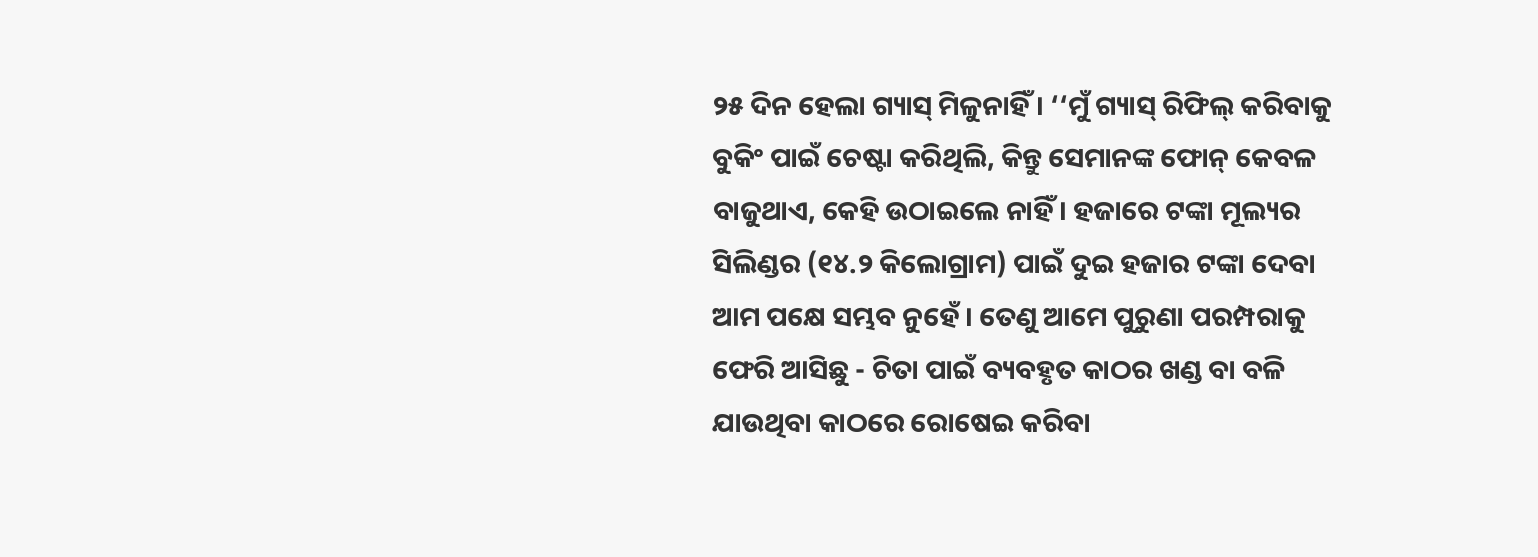୨୫ ଦିନ ହେଲା ଗ୍ୟାସ୍ ମିଳୁନାହିଁ । ‘‘ମୁଁ ଗ୍ୟାସ୍ ରିଫିଲ୍ କରିବାକୁ ବୁକିଂ ପାଇଁ ଚେଷ୍ଟା କରିଥିଲି, କିନ୍ତୁ ସେମାନଙ୍କ ଫୋନ୍ କେବଳ ବାଜୁଥାଏ, କେହି ଉଠାଇଲେ ନାହିଁ । ହଜାରେ ଟଙ୍କା ମୂଲ୍ୟର ସିଲିଣ୍ଡର (୧୪.୨ କିଲୋଗ୍ରାମ) ପାଇଁ ଦୁଇ ହଜାର ଟଙ୍କା ଦେବା ଆମ ପକ୍ଷେ ସମ୍ଭବ ନୁହେଁ । ତେଣୁ ଆମେ ପୁରୁଣା ପରମ୍ପରାକୁ ଫେରି ଆସିଛୁ - ଚିତା ପାଇଁ ବ୍ୟବହୃତ କାଠର ଖଣ୍ଡ ବା ବଳି ଯାଉଥିବା କାଠରେ ରୋଷେଇ କରିବା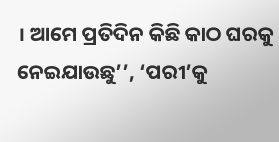। ଆମେ ପ୍ରତିଦିନ କିଛି କାଠ ଘରକୁ ନେଇଯାଉଛୁ’’, ‘ପରୀ’କୁ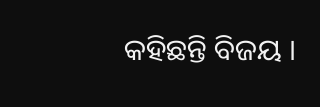କହିଛନ୍ତି ବିଜୟ ।